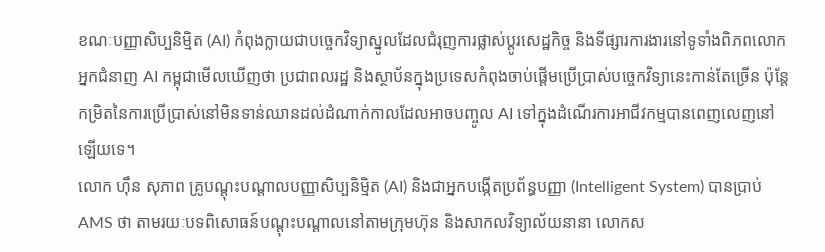ខណៈបញ្ញាសិប្បនិម្មិត (AI) កំពុងក្លាយជាបច្ចេកវិទ្យាស្នូលដែលជំរុញការផ្លាស់ប្ដូរសេដ្ឋកិច្ច និងទីផ្សារការងារនៅទូទាំងពិភពលោក អ្នកជំនាញ AI កម្ពុជាមើលឃើញថា ប្រជាពលរដ្ឋ និងស្ថាប័នក្នុងប្រទេសកំពុងចាប់ផ្ដើមប្រើប្រាស់បច្ចេកវិទ្យានេះកាន់តែច្រើន ប៉ុន្តែកម្រិតនៃការប្រើប្រាស់នៅមិនទាន់ឈានដល់ដំណាក់កាលដែលអាចបញ្ចូល AI ទៅក្នុងដំណើរការអាជីវកម្មបានពេញលេញនៅឡើយទេ។
លោក ហ៊ឹន សុភាព គ្រូបណ្ដុះបណ្ដាលបញ្ញាសិប្បនិម្មិត (AI) និងជាអ្នកបង្កើតប្រព័ន្ធបញ្ញា (Intelligent System) បានប្រាប់ AMS ថា តាមរយៈបទពិសោធន៍បណ្ដុះបណ្ដាលនៅតាមក្រុមហ៊ុន និងសាកលវិទ្យាល័យនានា លោកស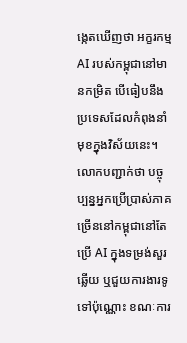ង្កេតឃើញថា អក្ខរកម្ម AI របស់កម្ពុជានៅមានកម្រិត បើធៀបនឹងប្រទេសដែលកំពុងនាំមុខក្នុងវិស័យនេះ។
លោកបញ្ជាក់ថា បច្ចុប្បន្នអ្នកប្រើប្រាស់ភាគច្រើននៅកម្ពុជានៅតែប្រើ AI ក្នុងទម្រង់សួរឆ្លើយ ឬជួយការងារទូទៅប៉ុណ្ណោះ ខណៈការ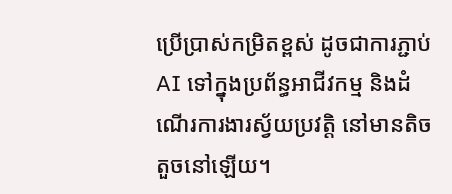ប្រើប្រាស់កម្រិតខ្ពស់ ដូចជាការភ្ជាប់ AI ទៅក្នុងប្រព័ន្ធអាជីវកម្ម និងដំណើរការងារស្វ័យប្រវត្តិ នៅមានតិចតួចនៅឡើយ។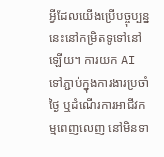អ្វីដែលយើងប្រើបច្ចុប្បន្ននេះនៅកម្រិតទូទៅនៅឡើយ។ ការយក AI ទៅភ្ជាប់ក្នុងការងារប្រចាំថ្ងៃ ឬដំណើរការអាជីវកម្មពេញលេញ នៅមិនទា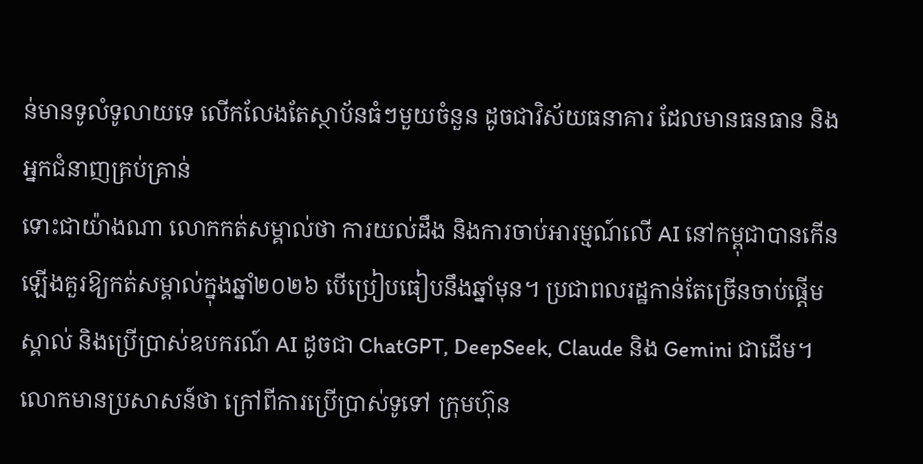ន់មានទូលំទូលាយទេ លើកលែងតែស្ថាប័នធំៗមួយចំនួន ដូចជាវិស័យធនាគារ ដែលមានធនធាន និងអ្នកជំនាញគ្រប់គ្រាន់
ទោះជាយ៉ាងណា លោកកត់សម្គាល់ថា ការយល់ដឹង និងការចាប់អារម្មណ៍លើ AI នៅកម្ពុជាបានកើនឡើងគួរឱ្យកត់សម្គាល់ក្នុងឆ្នាំ២០២៦ បើប្រៀបធៀបនឹងឆ្នាំមុន។ ប្រជាពលរដ្ឋកាន់តែច្រើនចាប់ផ្ដើមស្គាល់ និងប្រើប្រាស់ឧបករណ៍ AI ដូចជា ChatGPT, DeepSeek, Claude និង Gemini ជាដើម។
លោកមានប្រសាសន៍ថា ក្រៅពីការប្រើប្រាស់ទូទៅ ក្រុមហ៊ុន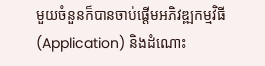មួយចំនួនក៏បានចាប់ផ្តើមអភិវឌ្ឍកម្មវិធី (Application) និងដំណោះ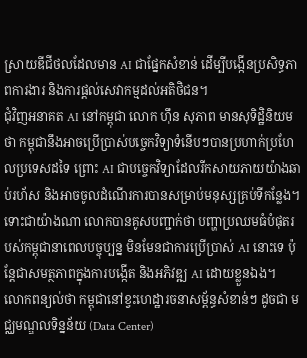ស្រាយឌីជីថលដែលមាន AI ជាផ្នែកសំខាន់ ដើម្បីបង្កើនប្រសិទ្ធភាពការងារ និងការផ្ដល់សេវាកម្មដល់អតិថិជន។
ជុំវិញអនាគត AI នៅកម្ពុជា លោក ហ៊ឹន សុភាព មានសុទិដ្ឋិនិយមថា កម្ពុជានឹងអាចប្រើប្រាស់បច្ចេកវិទ្យាទំនើបៗបានប្រហាក់ប្រហែលប្រទេសដទៃ ព្រោះ AI ជាបច្ចេកវិទ្យាដែលរីកសាយភាយយ៉ាងឆាប់រហ័ស និងអាចចូលដំណើរការបានសម្រាប់មនុស្សគ្រប់ទីកន្លែង។
ទោះជាយ៉ាងណា លោកបានគូសបញ្ជាក់ថា បញ្ហាប្រឈមធំបំផុតរបស់កម្ពុជានាពេលបច្ចុប្បន្ន មិនមែនជាការប្រើប្រាស់ AI នោះទេ ប៉ុន្តែជាសមត្ថភាពក្នុងការបង្កើត និងអភិវឌ្ឍ AI ដោយខ្លួនឯង។
លោកពន្យល់ថា កម្ពុជានៅខ្វះហេដ្ឋារចនាសម្ព័ន្ធសំខាន់ៗ ដូចជា មជ្ឈមណ្ឌលទិន្នន័យ (Data Center)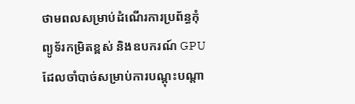ថាមពលសម្រាប់ដំណើរការប្រព័ន្ធកុំព្យូទ័រកម្រិតខ្ពស់ និងឧបករណ៍ GPU ដែលចាំបាច់សម្រាប់ការបណ្ដុះបណ្ដា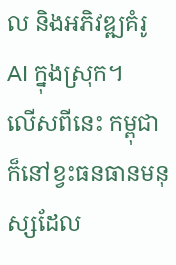ល និងអភិវឌ្ឍគំរូ AI ក្នុងស្រុក។
លើសពីនេះ កម្ពុជាក៏នៅខ្វះធនធានមនុស្សដែល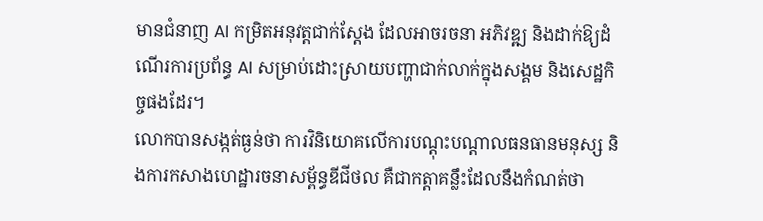មានជំនាញ AI កម្រិតអនុវត្តជាក់ស្ដែង ដែលអាចរចនា អភិវឌ្ឍ និងដាក់ឱ្យដំណើរការប្រព័ន្ធ AI សម្រាប់ដោះស្រាយបញ្ហាជាក់លាក់ក្នុងសង្គម និងសេដ្ឋកិច្ចផងដែរ។
លោកបានសង្កត់ធ្ងន់ថា ការវិនិយោគលើការបណ្ដុះបណ្ដាលធនធានមនុស្ស និងការកសាងហេដ្ឋារចនាសម្ព័ន្ធឌីជីថល គឺជាកត្តាគន្លឹះដែលនឹងកំណត់ថា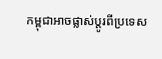កម្ពុជាអាចផ្លាស់ប្ដូរពីប្រទេស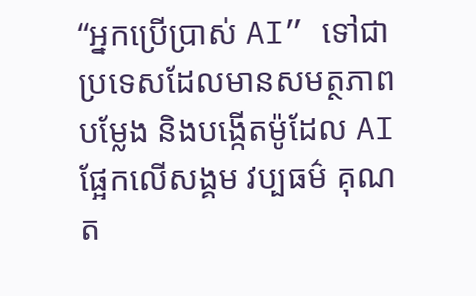“អ្នកប្រើប្រាស់ AI” ទៅជាប្រទេសដែលមានសមត្ថភាពបម្លែង និងបង្កើតម៉ូដែល AI ផ្អែកលើសង្គម វប្បធម៌ គុណត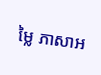ម្លៃ ភាសាអ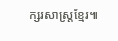ក្សរសាស្ត្រខ្មែរ៕